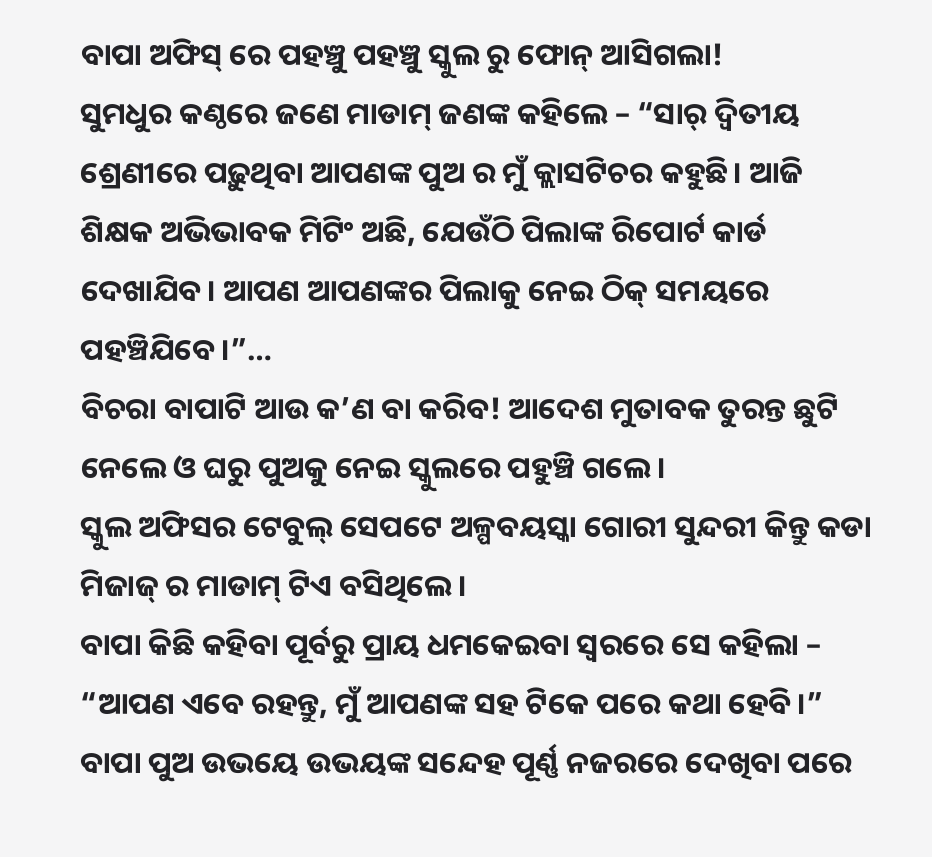ବାପା ଅଫିସ୍ ରେ ପହଞ୍ଚୁ ପହଞ୍ଚୁ ସ୍କୁଲ ରୁ ଫୋନ୍ ଆସିଗଲା!
ସୁମଧୁର କଣ୍ଠରେ ଜଣେ ମାଡାମ୍ ଜଣଙ୍କ କହିଲେ – “ସାର୍ ଦ୍ବିତୀୟ ଶ୍ରେଣୀରେ ପଢ଼ୁଥିବା ଆପଣଙ୍କ ପୁଅ ର ମୁଁ କ୍ଲାସଟିଚର କହୁଛି। ଆଜି ଶିକ୍ଷକ ଅଭିଭାବକ ମିଟିଂ ଅଛି, ଯେଉଁଠି ପିଲାଙ୍କ ରିପୋର୍ଟ କାର୍ଡ ଦେଖାଯିବ। ଆପଣ ଆପଣଙ୍କର ପିଲାକୁ ନେଇ ଠିକ୍ ସମୟରେ ପହଞ୍ଚିଯିବେ।”…
ବିଚରା ବାପାଟି ଆଉ କ’ଣ ବା କରିବ! ଆଦେଶ ମୁତାବକ ତୁରନ୍ତ ଛୁଟି ନେଲେ ଓ ଘରୁ ପୁଅକୁ ନେଇ ସ୍କୁଲରେ ପହୁଞ୍ଚି ଗଲେ।
ସ୍କୁଲ ଅଫିସର ଟେବୁଲ୍ ସେପଟେ ଅଳ୍ପବୟସ୍କା ଗୋରୀ ସୁନ୍ଦରୀ କିନ୍ତୁ କଡା ମିଜାଜ୍ ର ମାଡାମ୍ ଟିଏ ବସିଥିଲେ।
ବାପା କିଛି କହିବା ପୂର୍ବରୁ ପ୍ରାୟ ଧମକେଇବା ସ୍ବରରେ ସେ କହିଲା – “ଆପଣ ଏବେ ରହନ୍ତୁ, ମୁଁ ଆପଣଙ୍କ ସହ ଟିକେ ପରେ କଥା ହେବି।”
ବାପା ପୁଅ ଉଭୟେ ଉଭୟଙ୍କ ସନ୍ଦେହ ପୂର୍ଣ୍ଣ ନଜରରେ ଦେଖିବା ପରେ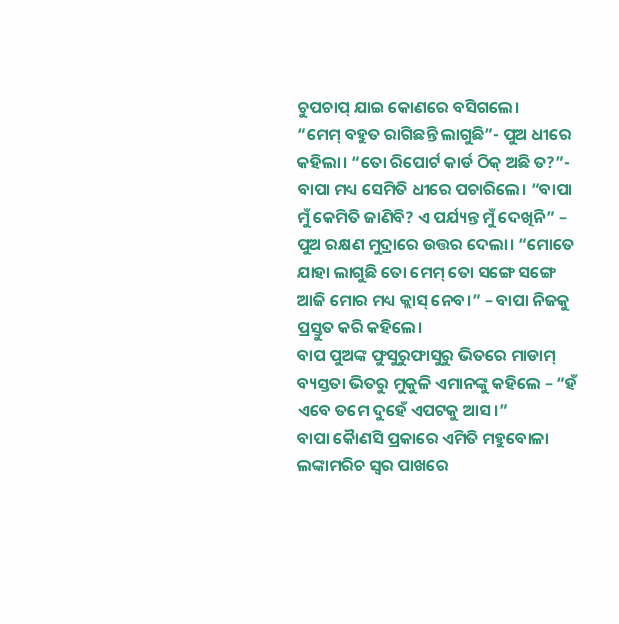ଚୁପଚାପ୍ ଯାଇ କୋଣରେ ବସିଗଲେ।
“ମେମ୍ ବହୁତ ରାଗିଛନ୍ତି ଲାଗୁଛି”- ପୁଅ ଧୀରେ କହିଲା। “ତୋ ରିପୋର୍ଟ କାର୍ଡ ଠିକ୍ ଅଛି ତ?”- ବାପା ମଧ୍ୟ ସେମିତି ଧୀରେ ପଚାରିଲେ। “ବାପା ମୁଁ କେମିତି ଜାଣିବି? ଏ ପର୍ଯ୍ୟନ୍ତ ମୁଁ ଦେଖିନି” – ପୁଅ ରକ୍ଷଣ ମୁଦ୍ରାରେ ଉତ୍ତର ଦେଲା। “ମୋତେ ଯାହା ଲାଗୁଛି ତୋ ମେମ୍ ତୋ ସଙ୍ଗେ ସଙ୍ଗେ ଆଜି ମୋର ମଧ୍ୟ କ୍ଲାସ୍ ନେବ।” – ବାପା ନିଜକୁ ପ୍ରସ୍ତୁତ କରି କହିଲେ।
ବାପ ପୁଅଙ୍କ ଫୁସୁରୁଫାସୁରୁ ଭିତରେ ମାଡାମ୍ ବ୍ୟସ୍ତତା ଭିତରୁ ମୁକୁଳି ଏମାନଙ୍କୁ କହିଲେ – “ହଁ ଏବେ ତମେ ଦୁହେଁ ଏପଟକୁ ଆସ।”
ବାପା କୈାଣସି ପ୍ରକାରେ ଏମିତି ମହୁବୋଳା ଲଙ୍କାମରିଚ ସ୍ବର ପାଖରେ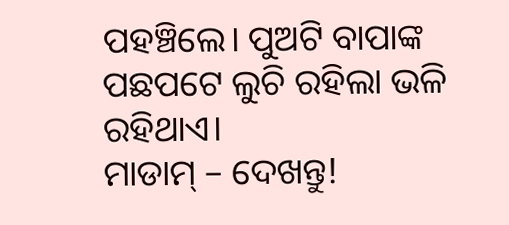ପହଞ୍ଚିଲେ। ପୁଅଟି ବାପାଙ୍କ ପଛପଟେ ଲୁଚି ରହିଲା ଭଳି ରହିଥାଏ।
ମାଡାମ୍ – ଦେଖନ୍ତୁ!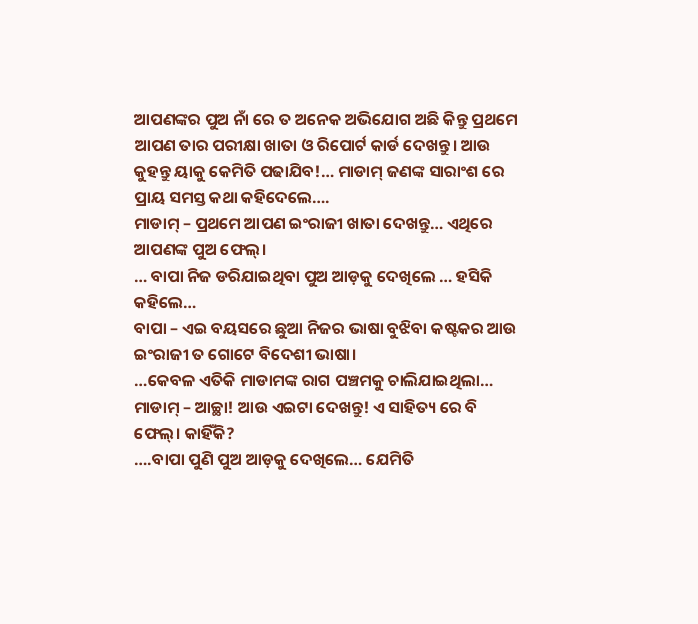ଆପଣଙ୍କର ପୁଅ ନାଁ ରେ ତ ଅନେକ ଅଭିଯୋଗ ଅଛି କିନ୍ତୁ ପ୍ରଥମେ ଆପଣ ତାର ପରୀକ୍ଷା ଖାତା ଓ ରିପୋର୍ଟ କାର୍ଡ ଦେଖନ୍ତୁ। ଆଉ କୁହନ୍ତୁ ୟାକୁ କେମିତି ପଢାଯିବ!… ମାଡାମ୍ ଜଣଙ୍କ ସାରାଂଶ ରେ ପ୍ରାୟ ସମସ୍ତ କଥା କହିଦେଲେ….
ମାଡାମ୍ – ପ୍ରଥମେ ଆପଣ ଇଂରାଜୀ ଖାତା ଦେଖନ୍ତୁ… ଏଥିରେ ଆପଣଙ୍କ ପୁଅ ଫେଲ୍।
… ବାପା ନିଜ ଡରିଯାଇଥିବା ପୁଅ ଆଡ଼କୁ ଦେଖିଲେ … ହସିକି କହିଲେ…
ବାପା – ଏଇ ବୟସରେ ଛୁଆ ନିଜର ଭାଷା ବୁଝିବା କଷ୍ଟକର ଆଉ ଇଂରାଜୀ ତ ଗୋଟେ ବିଦେଶୀ ଭାଷା।
…କେବଳ ଏତିକି ମାଡାମଙ୍କ ରାଗ ପଞ୍ଚମକୁ ଚାଲିଯାଇଥିଲା…
ମାଡାମ୍ – ଆଚ୍ଛା! ଆଉ ଏଇଟା ଦେଖନ୍ତୁ! ଏ ସାହିତ୍ୟ ରେ ବି ଫେଲ୍। କାହିଁକି?
….ବାପା ପୁଣି ପୁଅ ଆଡ଼କୁ ଦେଖିଲେ… ଯେମିତି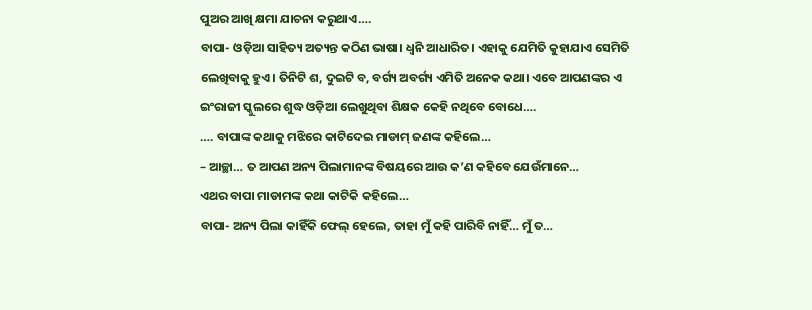ପୁଅର ଆଖି କ୍ଷମା ଯାଚନା କରୁଥାଏ….
ବାପା- ଓଡ଼ିଆ ସାହିତ୍ୟ ଅତ୍ୟନ୍ତ କଠିଣ ଭାଷା। ଧ୍ଵନି ଆଧାରିତ। ଏହାକୁ ଯେମିତି କୁହାଯାଏ ସେମିତି ଲେଖିବାକୁ ହୁଏ। ତିନିଟି ଶ, ଦୁଇଟି ବ, ବର୍ଗ୍ୟ ଅବର୍ଗ୍ୟ ଏମିତି ଅନେକ କଥା। ଏବେ ଆପଣଙ୍କର ଏ ଇଂରାଜୀ ସ୍କୁଲରେ ଶୁଦ୍ଧ ଓଡ଼ିଆ ଲେଖୁଥିବା ଶିକ୍ଷକ କେହି ନଥିବେ ବୋଧେ….
…. ବାପାଙ୍କ କଥାକୁ ମଝିରେ କାଟିଦେଇ ମାଡାମ୍ ଜଣଙ୍କ କହିଲେ…
– ଆଚ୍ଛା… ତ ଆପଣ ଅନ୍ୟ ପିଲାମାନଙ୍କ ବିଷୟରେ ଆଉ କ’ଣ କହିବେ ଯେଉଁମାନେ…
ଏଥର ବାପା ମାଡାମଙ୍କ କଥା କାଟିକି କହିଲେ…
ବାପା- ଅନ୍ୟ ପିଲା କାହିଁକି ଫେଲ୍ ହେଲେ, ତାହା ମୁଁ କହି ପାରିବି ନାହିଁ… ମୁଁ ତ…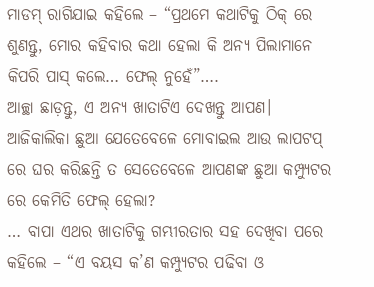ମାଡମ୍ ରାଗିଯାଇ କହିଲେ – “ପ୍ରଥମେ କଥାଟିକୁ ଠିକ୍ ରେ ଶୁଣନ୍ତୁ, ମୋର କହିବାର କଥା ହେଲା କି ଅନ୍ୟ ପିଲାମାନେ କିପରି ପାସ୍ କଲେ… ଫେଲ୍ ନୁହେଁ”….
ଆଚ୍ଛା ଛାଡ଼ନ୍ତୁ, ଏ ଅନ୍ୟ ଖାତାଟିଏ ଦେଖନ୍ତୁ ଆପଣ। ଆଜିକାଲିକା ଛୁଆ ଯେତେବେଳେ ମୋବାଇଲ ଆଉ ଲାପଟପ୍ ରେ ଘର କରିଛନ୍ତି ତ ସେତେବେଳେ ଆପଣଙ୍କ ଛୁଆ କମ୍ପ୍ୟୁଟର ରେ କେମିତି ଫେଲ୍ ହେଲା?
… ବାପା ଏଥର ଖାତାଟିକୁ ଗମ୍ଭୀରତାର ସହ ଦେଖିବା ପରେ କହିଲେ – “ଏ ବୟସ କ’ଣ କମ୍ପ୍ୟୁଟର ପଢିବା ଓ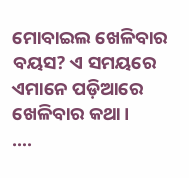ମୋବାଇଲ ଖେଳିବାର ବୟସ? ଏ ସମୟରେ ଏମାନେ ପଡ଼ିଆରେ ଖେଳିବାର କଥା।
….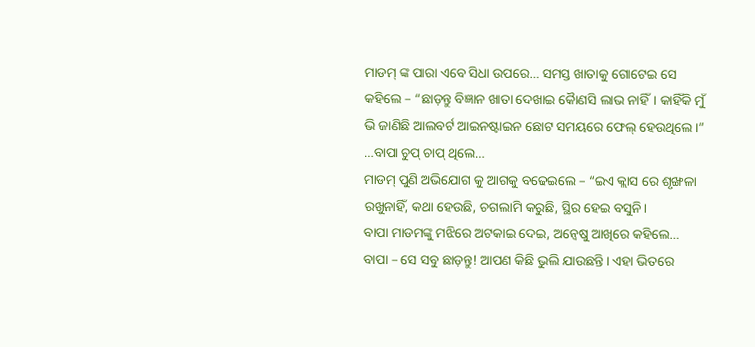ମାଡମ୍ ଙ୍କ ପାରା ଏବେ ସିଧା ଉପରେ… ସମସ୍ତ ଖାତାକୁ ଗୋଟେଇ ସେ କହିଲେ – “ଛାଡ଼ନ୍ତୁ ବିଜ୍ଞାନ ଖାତା ଦେଖାଇ କୈାଣସି ଲାଭ ନାହିଁ। କାହିଁକି ମୁଁ ଭି ଜାଣିଛି ଆଲବର୍ଟ ଆଇନଷ୍ଟାଇନ ଛୋଟ ସମୟରେ ଫେଲ୍ ହେଉଥିଲେ।”
…ବାପା ଚୁପ୍ ଚାପ୍ ଥିଲେ…
ମାଡମ୍ ପୁଣି ଅଭିଯୋଗ କୁ ଆଗକୁ ବଢେଇଲେ – “ଇଏ କ୍ଲାସ ରେ ଶୃଙ୍ଖଳା ରଖୁନାହିଁ, କଥା ହେଉଛି, ଚଗଲାମି କରୁଛି, ସ୍ଥିର ହେଇ ବସୁନି।
ବାପା ମାଡମଙ୍କୁ ମଝିରେ ଅଟକାଇ ଦେଇ, ଅନ୍ବେଷୁ ଆଖିରେ କହିଲେ…
ବାପା – ସେ ସବୁ ଛାଡ଼ନ୍ତୁ! ଆପଣ କିଛି ଭୁଲି ଯାଉଛନ୍ତି। ଏହା ଭିତରେ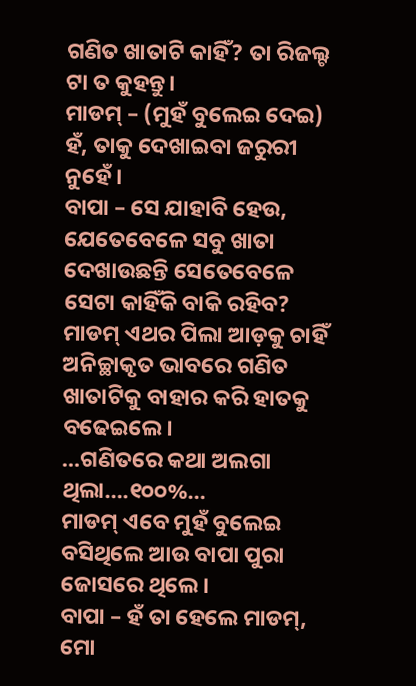ଗଣିତ ଖାତାଟି କାହିଁ? ତା ରିଜଲ୍ଟ ଟା ତ କୁହନ୍ତୁ।
ମାଡମ୍ – (ମୁହଁ ବୁଲେଇ ଦେଇ) ହଁ, ତାକୁ ଦେଖାଇବା ଜରୁରୀ ନୁହେଁ।
ବାପା – ସେ ଯାହାବି ହେଉ, ଯେତେବେଳେ ସବୁ ଖାତା ଦେଖାଉଛନ୍ତି ସେତେବେଳେ ସେଟା କାହିଁକି ବାକି ରହିବ?
ମାଡମ୍ ଏଥର ପିଲା ଆଡ଼କୁ ଚାହିଁ ଅନିଚ୍ଛାକୃତ ଭାବରେ ଗଣିତ ଖାତାଟିକୁ ବାହାର କରି ହାତକୁ ବଢେଇଲେ।
…ଗଣିତରେ କଥା ଅଲଗା ଥିଲା….୧୦୦%…
ମାଡମ୍ ଏବେ ମୁହଁ ବୁଲେଇ ବସିଥିଲେ ଆଉ ବାପା ପୁରା ଜୋସରେ ଥିଲେ।
ବାପା – ହଁ ତା ହେଲେ ମାଡମ୍, ମୋ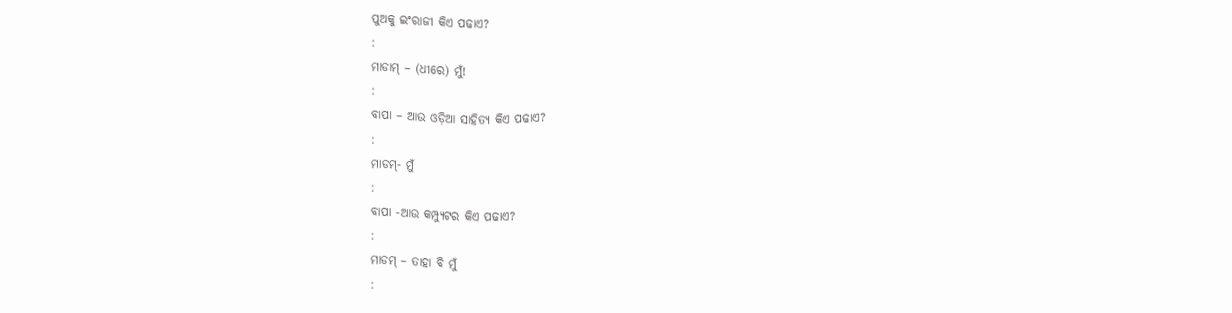ପୁଅକୁ ଇଂରାଜୀ କିଏ ପଢାଏ?
:
ମାଡାମ୍ – (ଧୀରେ) ମୁଁ!
:
ବାପା – ଆଉ ଓଡ଼ିଆ ସାହିତ୍ୟ କିଏ ପଢାଏ?
:
ମାଡମ୍- ମୁଁ
:
ବାପା -ଆଉ କମ୍ପ୍ୟୁଟର କିଏ ପଢାଏ?
:
ମାଡମ୍ – ତାହା ବି ମୁଁ
: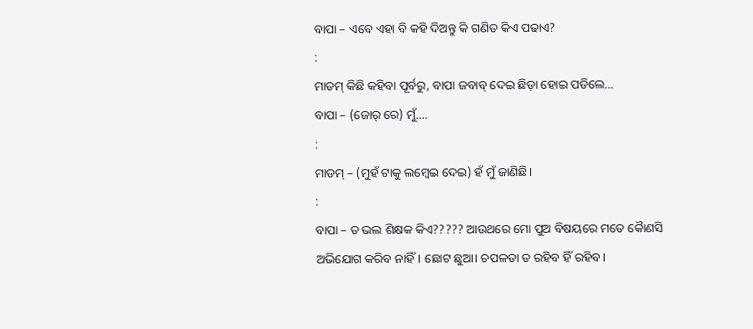ବାପା – ଏବେ ଏହା ବି କହି ଦିଅନ୍ତୁ କି ଗଣିତ କିଏ ପଢାଏ?
:
ମାଡମ୍ କିଛି କହିବା ପୂର୍ବରୁ, ବାପା ଜବାବ୍ ଦେଇ ଛିଡ଼ା ହୋଇ ପଡିଲେ…
ବାପା – (ଜୋର୍ ରେ) ମୁଁ….
:
ମାଡମ୍ – (ମୁହଁ ଟାକୁ ଲମ୍ବେଇ ଦେଇ) ହଁ ମୁଁ ଜାଣିଛି।
:
ବାପା – ତ ଭଲ ଶିକ୍ଷକ କିଏ????? ଆଉଥରେ ମୋ ପୁଅ ବିଷୟରେ ମତେ କୈାଣସି ଅଭିଯୋଗ କରିବ ନାହିଁ। ଛୋଟ ଛୁଆ। ଚପଳତା ତ ରହିବ ହିଁ ରହିବ।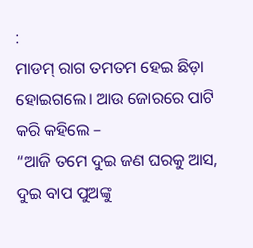:
ମାଡମ୍ ରାଗ ତମତମ ହେଇ ଛିଡ଼ା ହୋଇଗଲେ। ଆଉ ଜୋରରେ ପାଟି କରି କହିଲେ –
“ଆଜି ତମେ ଦୁଇ ଜଣ ଘରକୁ ଆସ, ଦୁଇ ବାପ ପୁଅଙ୍କୁ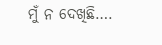ମୁଁ ନ ଦେଖିଛି….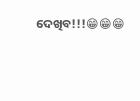ଦେଖିବ!!!😁😁😁